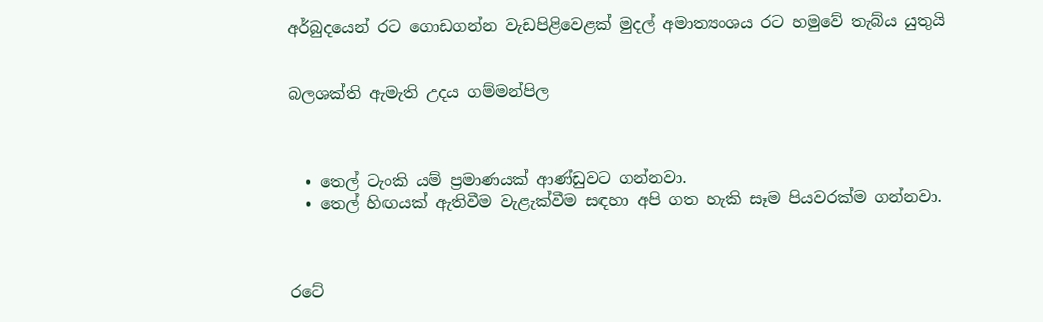අර්බුදයෙන් රට ගොඩගන්න වැඩපිළිවෙළක් මුදල් අමාත්‍යංශය රට හමුවේ තැබ්ය යුතුයි


බලශක්ති ඇමැති උදය ගම්මන්පිල



  • තෙල් ටැංකි යම් ප්‍රමාණයක් ආණ්ඩුවට ගන්නවා.
  • තෙල් හිඟයක් ඇතිවීම වැළැක්වීම සඳහා අපි ගත හැකි සෑම පියවරක්ම ගන්නවා.



රටේ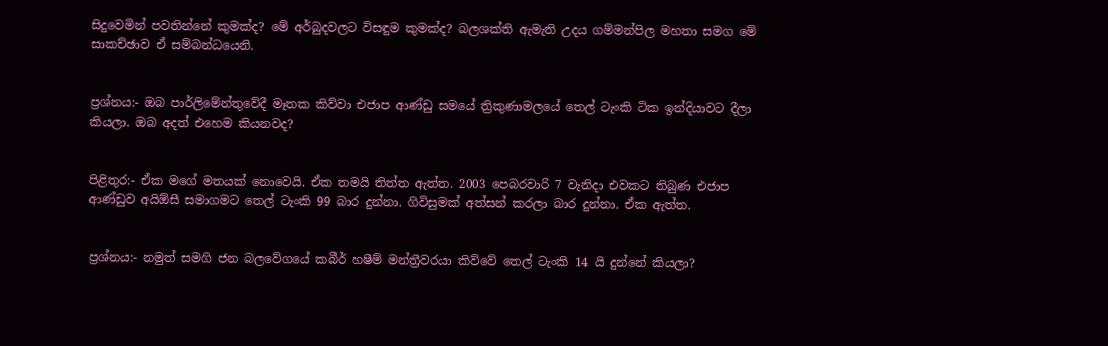සිදුවෙමින් පවතින්නේ කුමක්ද? මේ අර්බුදවලට විසඳුම කුමක්ද? බලශක්ති ඇමැති උදය ගම්මන්පිල මහතා සමග මේ සාකච්ඡාව ඒ සම්බන්ධයෙනි.


ප්‍රශ්නය:- ඔබ පාර්ලිමේන්තුවේදී මෑතක කිව්වා එජාප ආණ්ඩු සමයේ ත්‍රිකුණාමලයේ තෙල් ටැංකි ටික ඉන්දියාවට දීලා කියලා. ඔබ අදත් එහෙම කියනවද?


පිළිතුර:- ඒක මගේ මතයක් නොවෙයි. ඒක තමයි තිත්ත ඇත්ත. 2003 පෙබරවාරි 7 වැනිද‌ා එවකට තිබුණ එජාප ආණ්ඩුව අයිඕසී සමාගමට තෙල් ටැංකි 99 බාර දුන්නා. ගිවිසුමක් අත්සන් කරලා බාර දුන්නා. ඒක ඇත්ත.


ප්‍රශ්නය:- නමුත් සමගි ජන බලවේගයේ කබීර් හෂීම් මන්ත්‍රීවරයා කිව්වේ තෙල් ටැංකි 14 යි දුන්නේ කියලා?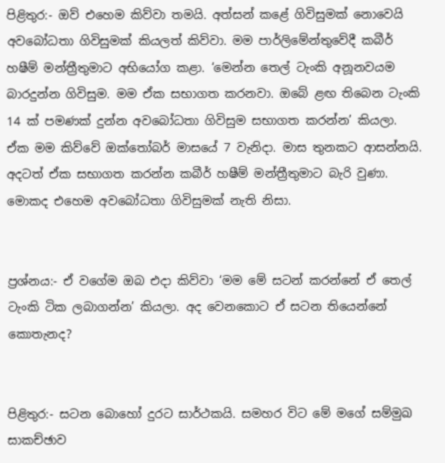පිළිතුර:- ඔව් එහෙම කිව්වා තමයි. අත්සන් කළේ ගිවිසුමක් නොවෙයි අවබෝධතා ගිවිසුමක් කියලත් කිව්වා. මම පාර්ලිමේන්තුවේදී කබීර් හෂීම් මන්ත්‍රීතුමාට අභියෝග කළා. ‘මෙන්න තෙල් ටැංකි අනූනවයම බාරදුන්න ගිවිසුම. මම ඒක සභාගත කරනවා. ඔබේ ළඟ තිබෙන ටැංකි 14 ක් පමණක් දුන්න අවබෝධතා ගිවිසුම සභාගත කරන්න’ කියලා. ඒක මම කිව්වේ ඔක්තෝබර් මාසයේ 7 වැනිද‌ා. මාස තුනකට ආසන්නයි. අදටත් ඒක සභාගත කරන්න කබීර් හෂීම් මන්ත්‍රීතුමාට බැරි වුණා. මොකද එහෙම අවබෝධතා ගිවිසුමක් නැති නිසා.


ප්‍රශ්නය:- ඒ වගේම ඔබ එද‌ා කිව්වා ‘මම මේ සටන් කරන්නේ ඒ තෙල් ටැංකි ටික ලබාගන්න’ කියලා. අද වෙනකොට ඒ සටන තියෙන්නේ කොතැනද?


පිළිතුර:- සටන බොහෝ දුරට සාර්ථකයි. සමහර විට මේ මගේ සම්මුඛ සාකච්ඡාව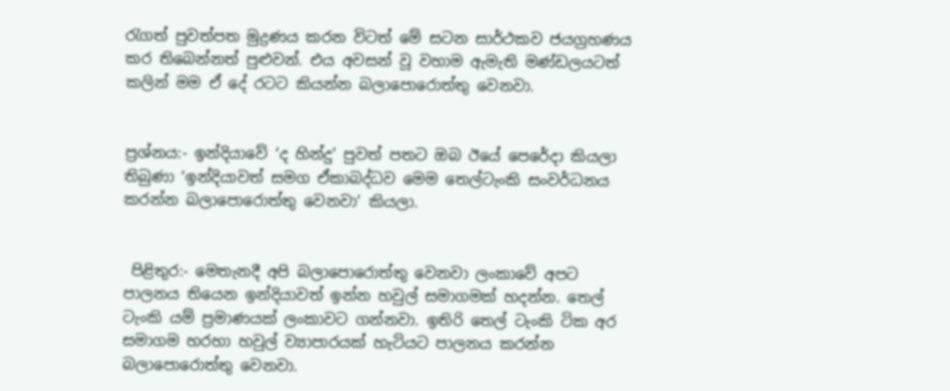රැගත් පුවත්පත මුද්‍රණය කරන විටත් මේ සටන සාර්ථකව ජයග්‍රහණය කර තිබෙන්නත් පුළුවන්. එය අවසන් වූ වහාම ඇමැති මණ්ඩලයටත් කලින් මම ඒ දේ රටට කියන්න බලාපොරොත්තු වෙනවා.


ප්‍රශ්නය:- ඉන්දියාවේ ‘ද හින්දු’ පුවත් පතට ඔබ ඊයේ පෙරේද‌ා කියලා තිබුණා ‘ඉන්දියාවත් සමග ඒකාබද්ධව මෙම තෙල්ටැංකි සංවර්ධනය කරන්න බලාපොරොත්තු වෙනවා’ කියලා.


 පිළිතුර:- මෙතැනදී අපි බලාපොරොත්තු වෙනවා ලංකාවේ අපට පාලනය තියෙන ඉන්දියාවත් ඉන්න හවුල් සමාගමක් හදන්න. තෙල් ටැංකි යම් ප්‍රමාණයක් ලංකාවට ගන්නවා. ඉතිරි තෙල් ටැංකි ටික අර සමාගම හරහා හවුල් ව්‍යාපාරයක් හැටියට පාලනය කරන්න බලාපොරොත්තු වෙනවා.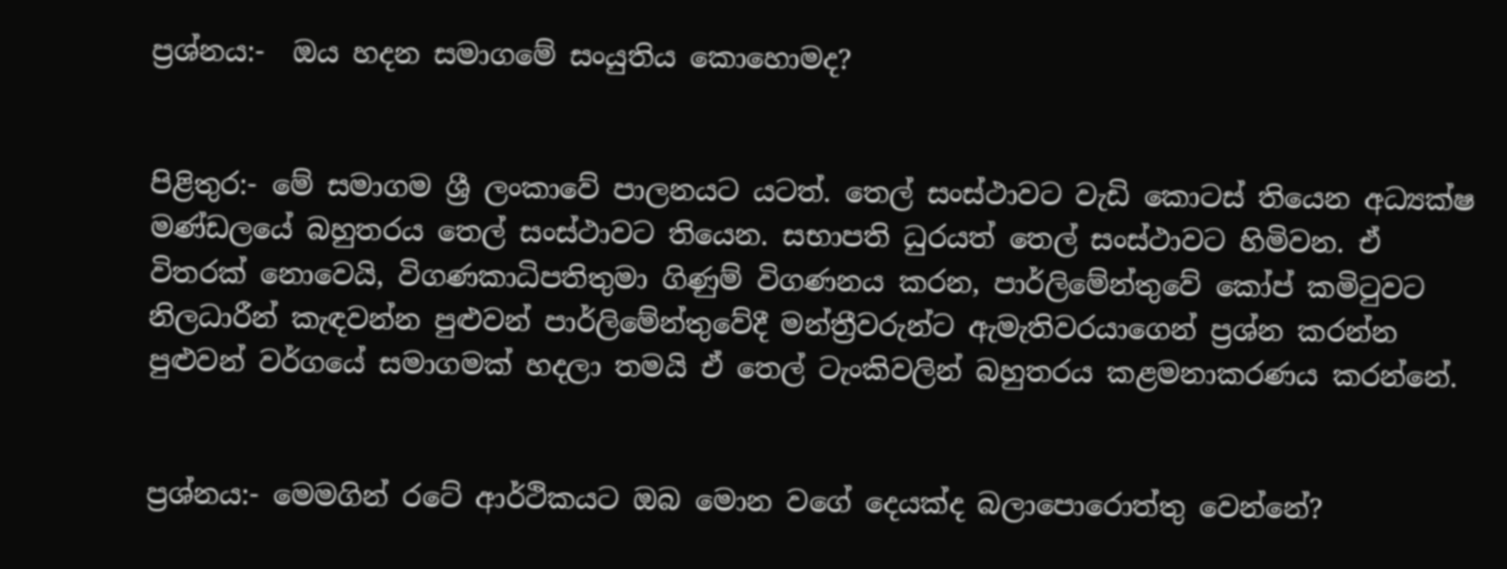ප්‍රශ්නය:-  ඔය හදන සමාගමේ සංයුතිය කොහොමද?


පිළිතුර:- මේ සමාගම ශ්‍රී ලංකාවේ පාලනයට යටත්. තෙල් සංස්ථාවට වැඩි කොටස් තියෙන අධ්‍යක්ෂ මණ්ඩලයේ බහුතරය තෙල් සංස්ථාවට තියෙන. සභාපති ධුරයත් තෙල් සංස්ථාවට හිමිවන. ඒ විතරක් නොවෙයි, විගණකාධිපතිතුමා ගිණුම් විගණනය කරන, පාර්ලිමේන්තුවේ කෝප් කමිටුවට නිලධාරීන් කැඳවන්න පුළුවන් පාර්ලිමේන්තුවේදී මන්ත්‍රීවරුන්ට ඇමැතිවරයාගෙන් ප්‍රශ්න කරන්න පුළුවන් වර්ගයේ සමාගමක් හදලා තමයි ඒ තෙල් ටැංකිවලින් බහුතරය කළමනාකරණය කරන්නේ.


ප්‍රශ්නය:- මෙමගින් රටේ ආර්ථිකයට ඔබ මොන වගේ දෙයක්ද බලාපොරොත්තු වෙන්නේ?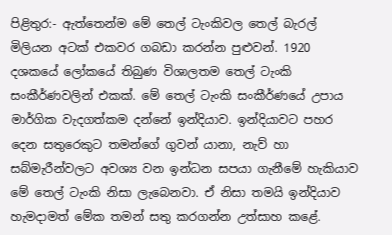පිළිතුර:- ඇත්තෙන්ම මේ තෙල් ටැංකිවල තෙල් බැරල් මිලියන අටක් එකවර ගබඩා කරන්න පුළුවන්. 1920 දශකයේ ලෝකයේ තිබුණ විශාලතම තෙල් ටැංකි සංකීර්ණවලින් එකක්. මේ තෙල් ටැංකි සංකීර්ණයේ උපාය මාර්ගික වැදගත්කම දන්නේ ඉන්දියාව. ඉන්දියාවට පහර දෙන සතුරෙකුට තමන්ගේ ගුවන් යානා, නැව් හා සබ්මැරීන්වලට අවශ්‍ය වන ඉන්ධන සපයා ගැනීමේ හැකියාව මේ තෙල් ටැංකි නිසා ලැබෙනවා. ඒ නිසා තමයි ඉන්දියාව හැමද‌ාමත් මේක තමන් සතු කරගන්න උත්සාහ කළේ.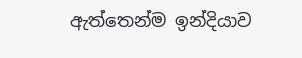ඇත්තෙන්ම ඉන්දියාව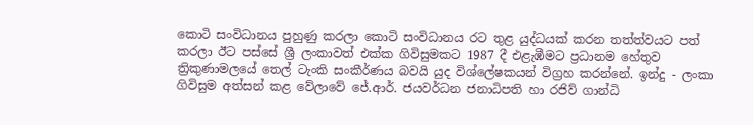කොටි සංවිධානය පුහුණු කරලා කොටි සංවිධානය රට තුළ යුද්ධයක් කරන තත්ත්වයට පත් කරලා ඊට පස්සේ ශ්‍රී ලංකාවත් එක්ක ගිවිසුමකට 1987 දී එළැඹීමට ප්‍රධානම හේතුව ත්‍රිකුණාමලයේ තෙල් ටැංකි සංකීර්ණය බවයි යුද විශ්ලේෂකයන් විග්‍රහ කරන්නේ. ඉන්දු - ලංකා ගිවිසුම අත්සන් කළ වේලාවේ ජේ.ආර්. ජයවර්ධන ජනාධිපති හා රජිව් ගාන්ධි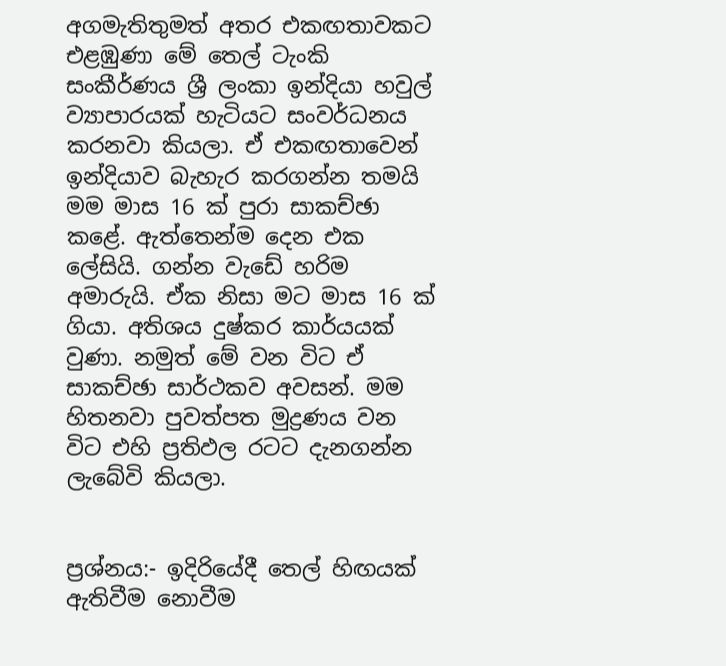අගමැතිතුමත් අතර එකඟතාවකට එළඹුණා මේ තෙල් ටැංකි සංකීර්ණය ශ්‍රී ලංකා ඉන්දියා හවුල් ව්‍යාපාරයක් හැටියට සංවර්ධනය කරනවා කියලා. ඒ එකඟතාවෙන් ඉන්දියාව බැහැර කරගන්න තමයි මම මාස 16 ක් පුරා සාකච්ඡා කළේ. ඇත්තෙන්ම දෙන එක ලේසියි. ගන්න වැඩේ හරිම අමාරුයි. ඒක නිසා මට මාස 16 ක් ගියා. අතිශය දුෂ්කර කාර්යයක් වුණා. නමුත් මේ වන විට ඒ සාකච්ඡා සාර්ථකව අවසන්. මම හිතනවා පුවත්පත මුද්‍රණය වන විට එහි ප්‍රතිඵල රටට දැනගන්න ලැබේවි කියලා.


ප්‍රශ්නය:- ඉදිරියේදී තෙල් හිඟයක් ඇතිවීම නොවීම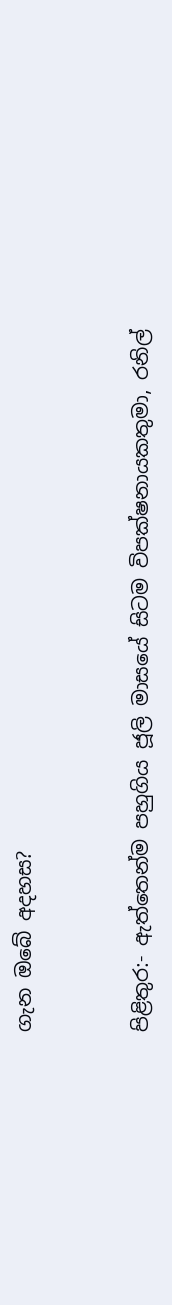ගැන ඔබේ අදහස?


පිළිතුර:- ඇත්තෙන්ම පහුගිය ජූලි මාසයේ සිටම විපක්ෂනායකතුමා, රනිල්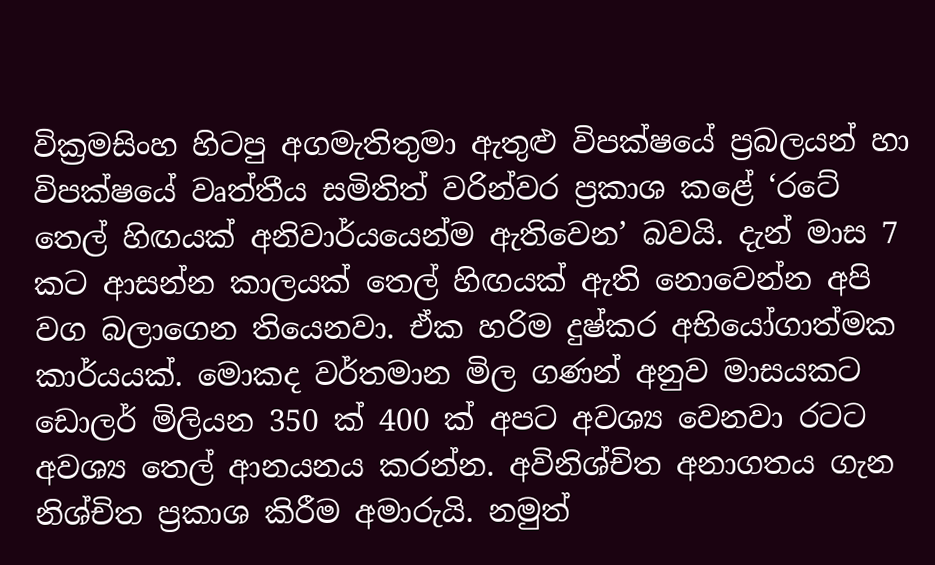වික්‍රමසිංහ හිටපු අගමැතිතුමා ඇතුළු විපක්ෂයේ ප්‍රබලයන් හා විපක්ෂයේ වෘත්තීය සමිතිත් වරින්වර ප්‍රකාශ කළේ ‘රටේ තෙල් හිඟයක් අනිවාර්යයෙන්ම ඇතිවෙන’ බවයි. දැන් මාස 7 කට ආසන්න කාලයක් තෙල් හිඟයක් ඇති නොවෙන්න අපි වග බලාගෙන තියෙනවා. ඒක හරිම දුෂ්කර අභියෝගාත්මක කාර්යයක්. මොකද වර්තමාන මිල ගණන් අනුව මාසයකට ඩොලර් මිලියන 350 ක් 400 ක් අපට අවශ්‍ය වෙනවා රටට අවශ්‍ය තෙල් ආනයනය කරන්න. අවිනිශ්චිත අනාගතය ගැන නිශ්චිත ප්‍රකාශ කිරීම අමාරුයි. නමුත්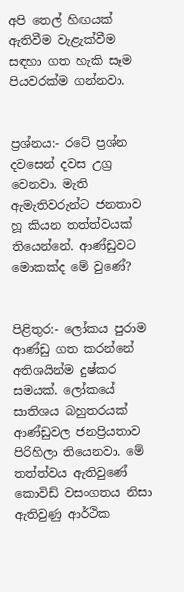අපි තෙල් හිඟයක් ඇතිවීම වැළැක්වීම සඳහා ගත හැකි සෑම පියවරක්ම ගන්නවා.


ප්‍රශ්නය:- රටේ ප්‍රශ්න දවසෙන් දවස උග්‍ර වෙනවා. මැති ඇමැතිවරුන්ට ජනතාව හූ කියන තත්ත්වයක් තියෙන්නේ. ආණ්ඩුවට මොකක්ද මේ වුණේ?


පිළිතුර:- ලෝකය පුරාම ආණ්ඩු ගත කරන්නේ අතිශයින්ම දුෂ්කර සමයක්. ලෝකයේ සාතිශය බහුතරයක් ආණ්ඩුවල ජනප්‍රියතාව පිරිහිලා තියෙනවා. මේ තත්ත්වය ඇතිවුණේ කොවිඩ් වසංගතය නිසා ඇතිවුණු ආර්ථික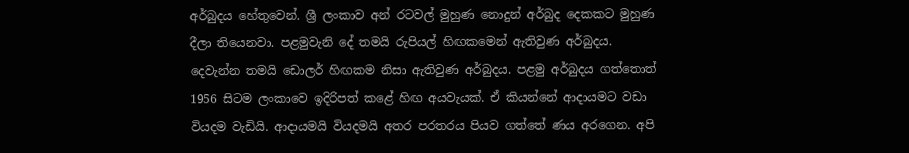අර්බුදය හේතුවෙන්. ශ්‍රී ලංකාව අන් රටවල් මුහුණ නොදුන් අර්බුද දෙකකට මුහුණ දීලා තියෙනවා. පළමුවැනි දේ තමයි රුපියල් හිඟකමෙන් ඇතිවුණ අර්බුදය. දෙවැන්න තමයි ඩොලර් හිඟකම නිසා ඇතිවුණ අර්බුදය. පළමු අර්බුදය ගත්තොත් 1956 සිටම ලංකාවෙ ඉදිරිපත් කළේ හිඟ අයවැයක්. ඒ කියන්නේ ආද‌ායමට වඩා වියදම වැඩියි. ආදායමයි වියදමයි අතර පරතරය පියව ගත්තේ ණය අරගෙන. අපි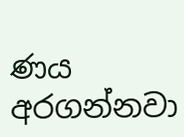ණය අරගන්නවා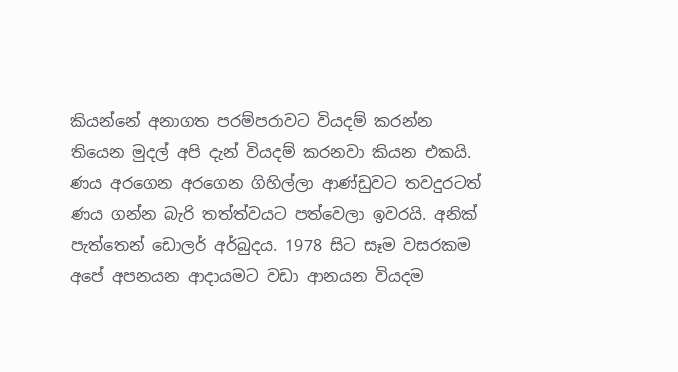කියන්නේ අනාගත පරම්පරාවට වියදම් කරන්න තියෙන මුදල් අපි දැන් වියදම් කරනවා කියන එකයි. ණය අරගෙන අරගෙන ගිහිල්ලා ආණ්ඩුවට තවදුරටත් ණය ගන්න බැරි තත්ත්වයට පත්වෙලා ඉවරයි. අනික් පැත්තෙන් ඩොලර් අර්බුදය. 1978 සිට සෑම වසරකම අපේ අපනයන ආදායමට වඩා ආනයන වියදම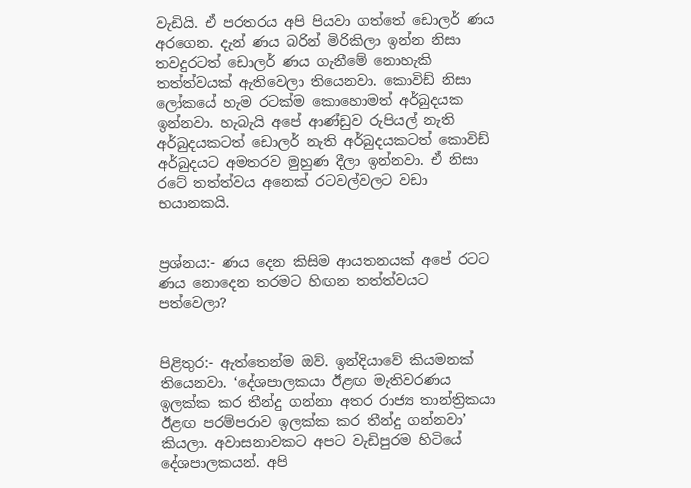වැඩියි. ඒ පරතරය අපි පියවා ගත්තේ ඩොලර් ණය අරගෙන. දැන් ණය බරින් මිරිකිලා ඉන්න නිසා තවදුරටත් ඩොලර් ණය ගැනීමේ නොහැකි තත්ත්වයක් ඇතිවෙලා තියෙනවා. කොවිඩ් නිසා ලෝකයේ හැම රටක්ම කොහොමත් අර්බුදයක ඉන්නවා. හැබැයි අපේ ආණ්ඩුව රුපියල් නැති අර්බුදයකටත් ඩොලර් නැති අර්බුදයකටත් කොවිඩ් අර්බුදයට අමතරව මුහුණ දීලා ඉන්නවා. ඒ නිසා රටේ තත්ත්වය අනෙක් රටවල්වලට වඩා භයානකයි.


ප්‍රශ්නය:- ණය දෙන කිසිම ආයතනයක් අපේ රටට ණය නොදෙන තරමට හිඟන තත්ත්වයට පත්වෙලා?


පිළිතුර:- ඇත්තෙන්ම ඔව්. ඉන්දියාවේ කියමනක් තියෙනවා. ‘දේශපාලකයා ඊළඟ මැතිවරණය ඉලක්ක කර තීන්දු ගන්නා අතර රාජ්‍ය තාන්ත්‍රිකයා ඊළඟ පරම්පරාව ඉලක්ක කර තීන්දු ගන්නවා’ කියලා. අවාසනාවකට අපට වැඩිපුරම හිටියේ දේශපාලකයන්. අපි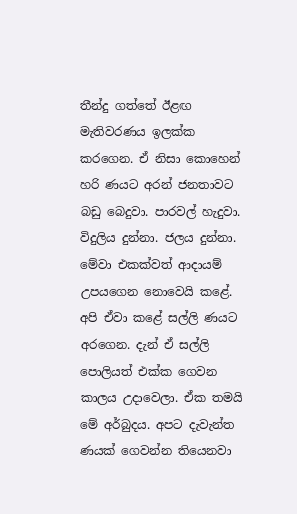තීන්දු ගත්තේ ඊළඟ මැතිවරණය ඉලක්ක කරගෙන. ඒ නිසා කොහෙන් හරි ණයට අරන් ජනතාවට බඩු බෙදුවා. පාරවල් හැදුවා. විදුලිය දුන්නා. ජලය දුන්නා. මේවා එකක්වත් ආදායම් උපයගෙන නොවෙයි කළේ. අපි ඒවා කළේ සල්ලි ණයට අරගෙන. දැන් ඒ සල්ලි පොලියත් එක්ක ගෙවන කාලය උද‌ාවෙලා. ඒක තමයි මේ අර්බුදය. අපට දැවැන්ත ණයක් ගෙවන්න තියෙනවා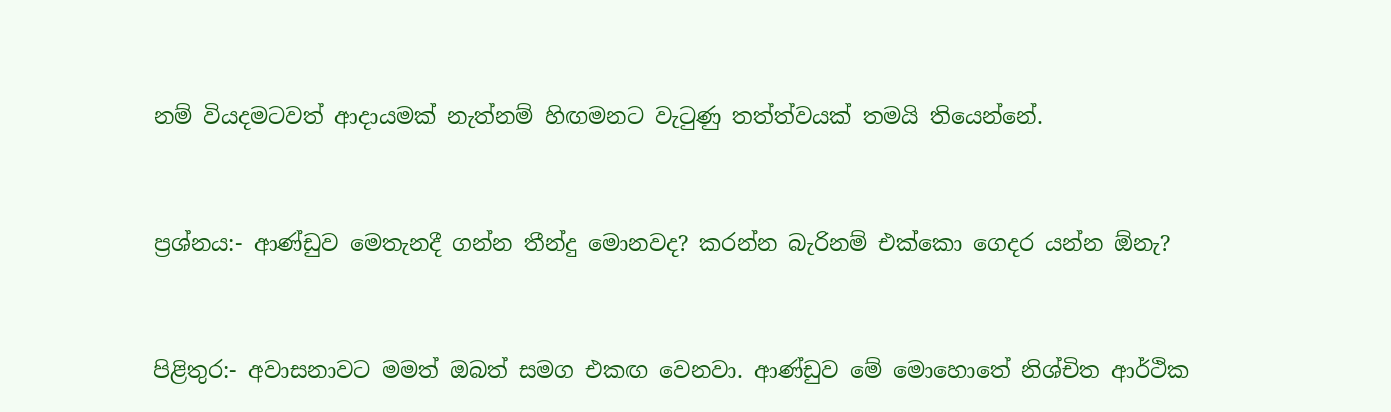නම් වියදමටවත් ආදායමක් නැත්නම් හිඟමනට වැටුණු තත්ත්වයක් තමයි තියෙන්නේ.


ප්‍රශ්නය:- ආණ්ඩුව මෙතැනදී ගන්න තීන්දු මොනවද? කරන්න බැරිනම් එක්කො ගෙදර යන්න ඕනැ?


පිළිතුර:- අවාසනාවට මමත් ඔබත් සමග එකඟ වෙනවා. ආණ්ඩුව මේ මොහොතේ නිශ්චිත ආර්ථික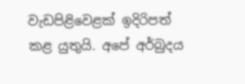වැඩපිළිවෙළක් ඉදිරිපත් කළ යුතුයි. අපේ අර්බුදය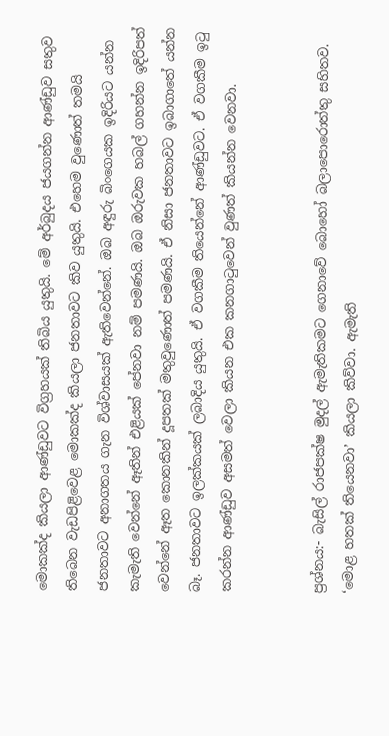මොකක්ද කියලා ආණ්ඩුවට විග්‍රහයක් තිබිය යුතුයි. මේ අර්බුදය ජයගන්න ආණ්ඩුව සතුව තිබෙන වැඩපිළිවෙළ මොකක්ද කියලා ජනතාවට කිව යුතුයි. එහෙම වුණොත් තමයි ජනතාවට අනාගතය ගැන විශ්වාසයක් ඇතිවෙන්නේ. ඔබ අඳුරු බිංගෙයක ඉදිරියට යන්න කැමැති වෙන්නේ ඈතින් එළියක් පේනවා නම් පමණයි. ඔබ ඔරුවක හබල් ගහන්න ඉදිරිපත් වෙන්නේ ඈත කොනකින් දූපතක් මතුවුණොත් පමණයි. ඒ නිසා ජනතාවට ඉබාගාතේ යන්න බෑ. ජනතාවට ඉලක්කයක් ලබාදිය යුතුයි. ඒ වගකීම තියෙන්නේ ආණ්ඩුවට. ඒ වගකීම ඉටු කරන්න ආණ්ඩුව අසමත් වෙලා කියන එක කනගාටුවෙන් වුණත් කියන්න වෙනවා.


ප්‍රශ්නය:- බැසිල් රාජපක්ෂ මුදල් ඇමැතිකමට ගෙනාවේ බොහෝ බලාපොරොත්තු සහිතව. ‘මොළ හතක් තියෙනවා’ කියලා කිව්වා. ඇමැති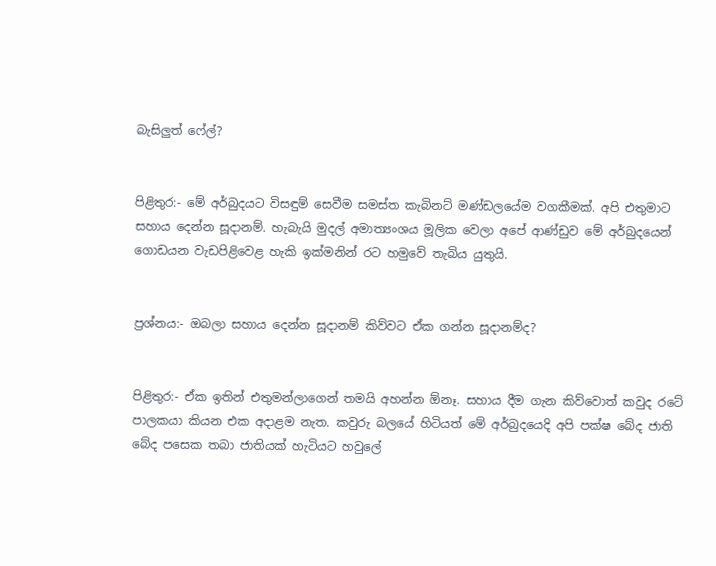බැසිලුත් ෆේල්?


පිළිතුර:- මේ අර්බුදයට විසඳුම් සෙවීම සමස්ත කැබිනට් මණ්ඩලයේම වගකීමක්. අපි එතුමාට සහාය දෙන්න සූද‌ානම්. හැබැයි මුදල් අමාත්‍යංශය මූලික වෙලා අපේ ආණ්ඩුව මේ අර්බුදයෙන් ගොඩයන වැඩපිළිවෙළ හැකි ඉක්මනින් රට හමුවේ තැබිය යුතුයි.


ප්‍රශ්නය:- ඔබලා සහාය දෙන්න සූදානම් කිව්වට ඒක ගන්න සූද‌ානම්ද?


පිළිතුර:- ඒක ඉතින් එතුමන්ලාගෙන් තමයි අහන්න ඕනෑ. සහාය දීම ගැන කිව්වොත් කවුද රටේ පාලකයා කියන එක අද‌ාළම නැත. කවුරු බලයේ හිටියත් මේ අර්බුදයෙදි අපි පක්ෂ බේද ජාති බේද පසෙක තබා ජාතියක් හැටියට හවුලේ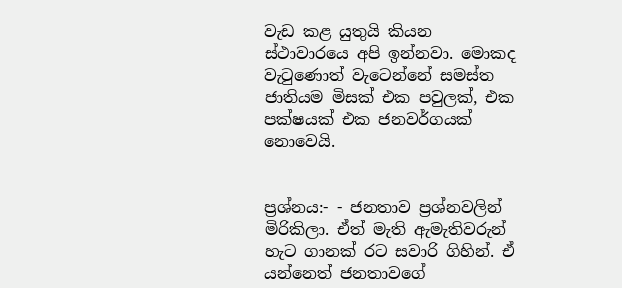වැඩ කළ යුතුයි කියන ස්ථාවාරයෙ අපි ඉන්නවා. මොකද වැටුණොත් වැටෙන්නේ සමස්ත ජාතියම මිසක් එක පවුලක්, එක පක්ෂයක් එක ජනවර්ගයක් නොවෙයි.


ප්‍රශ්නය:- - ජනතාව ප්‍රශ්නවලින් මිරිකිලා. ඒත් මැති ඇමැතිවරුන් හැට ගානක් රට සවාරි ගිහින්. ඒ යන්නෙත් ජනතාවගේ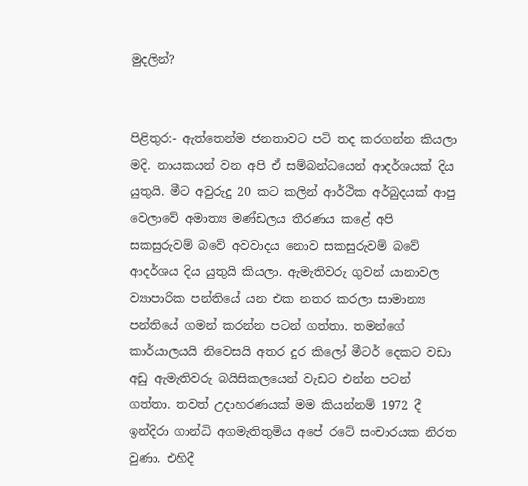මුදලින්?


පිළිතුර:- ඇත්තෙන්ම ජනතාවට පටි තද කරගන්න කියලා මදි. නායකයන් වන අපි ඒ සම්බන්ධයෙන් ආදර්ශයක් දිය යුතුයි. මීට අවුරුදු 20 කට කලින් ආර්ථික අර්බුදයක් ආපු වෙලාවේ අමාත්‍ය මණ්ඩලය තීරණය කළේ අපි සකසුරුවම් බවේ අවවාදය නොව සකසුරුවම් බවේ ආදර්ශය දිය යුතුයි කියලා. ඇමැතිවරු ගුවන් යානාවල ව්‍යාපාරික පන්තියේ යන එක නතර කරලා සාමාන්‍ය පන්තියේ ගමන් කරන්න පටන් ගත්තා. තමන්ගේ කාර්යාලයයි නිවෙසයි අතර දුර කිලෝ මීටර් දෙකට වඩා අඩු ඇමැතිවරු බයිසිකලයෙන් වැඩට එන්න පටන් ගත්තා. තවත් උදාහරණයක් මම කියන්නම් 1972 දී ඉන්දිරා ගාන්ධි අගමැතිතුමිය අපේ රටේ සංචාරයක නිරත වුණා. එහිදී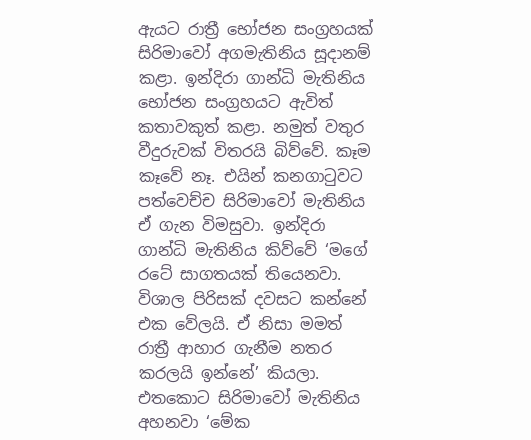ඇයට රාත්‍රී භෝජන සංග්‍රහයක් සිරිමාවෝ අගමැතිනිය සූද‌ානම් කළා. ඉන්දිරා ගාන්ධි මැතිනිය භෝජන සංග්‍රහයට ඇවිත් කතාවකුත් කළා. නමුත් වතුර වීදුරුවක් විතරයි බිව්වේ. කෑම කෑවේ නෑ. එයින් කනගාටුවට පත්වෙච්ච සිරිමාවෝ මැතිනිය ඒ ගැන විමසුවා. ඉන්දිරා ගාන්ධි මැතිනිය කිව්වේ ‘මගේ රටේ සාගතයක් තියෙනවා. විශාල පිරිසක් දවසට කන්නේ එක වේලයි. ඒ නිසා මමත් රාත්‍රී ආහාර ගැනීම නතර කරලයි ඉන්නේ’ කියලා. එතකොට සිරිමාවෝ මැතිනිය අහනවා ‘මේක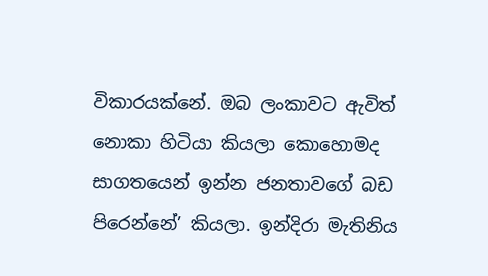විකාරයක්නේ. ඔබ ලංකාවට ඇවිත් නොකා හිටියා කියලා කොහොමද සාගතයෙන් ඉන්න ජනතාවගේ බඩ පිරෙන්නේ’ කියලා. ඉන්දිරා මැතිනිය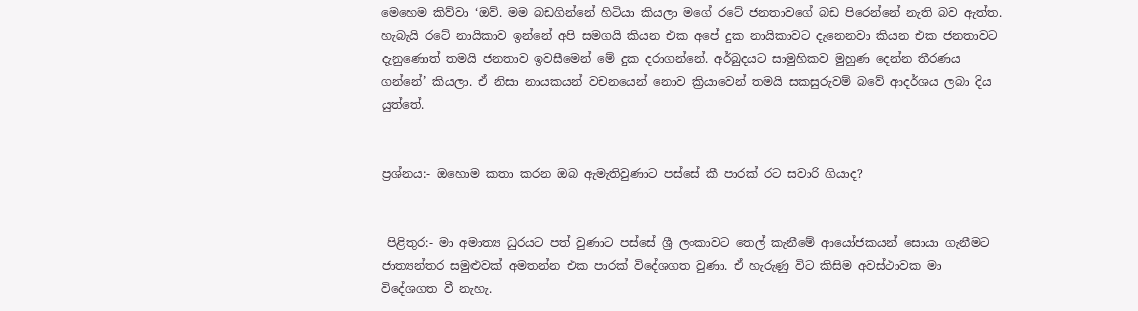මෙහෙම කිව්වා ‘ඔව්. මම බඩගින්නේ හිටියා කියලා මගේ රටේ ජනතාවගේ බඩ පිරෙන්නේ නැති බව ඇත්ත. හැබැයි රටේ නායිකාව ඉන්නේ අපි සමගයි කියන එක අපේ දුක නායිකාවට දැනෙනවා කියන එක ජනතාවට දැනුණොත් තමයි ජනතාව ඉවසීමෙන් මේ දුක දරාගන්නේ. අර්බුදයට සාමුහිකව මුහුණ දෙන්න තීරණය ගන්නේ’ කියලා. ඒ නිසා නායකයන් වචනයෙන් නොව ක්‍රියාවෙන් තමයි සකසුරුවම් බවේ ආදර්ශය ලබා දිය යුත්තේ.


ප්‍රශ්නය:- ඔහොම කතා කරන ඔබ ඇමැතිවුණාට පස්සේ කී පාරක් රට සවාරි ගියාද?


 පිළිතුර:- මා අමාත්‍ය ධුරයට පත් වුණාට පස්සේ ශ්‍රී ලංකාවට තෙල් කැනීමේ ආයෝජකයන් සොයා ගැනීමට ජාත්‍යන්තර සමුළුවක් අමතන්න එක පාරක් විදේශගත වුණා. ඒ හැරුණු විට කිසිම අවස්ථාවක මා විදේශගත වී නැහැ.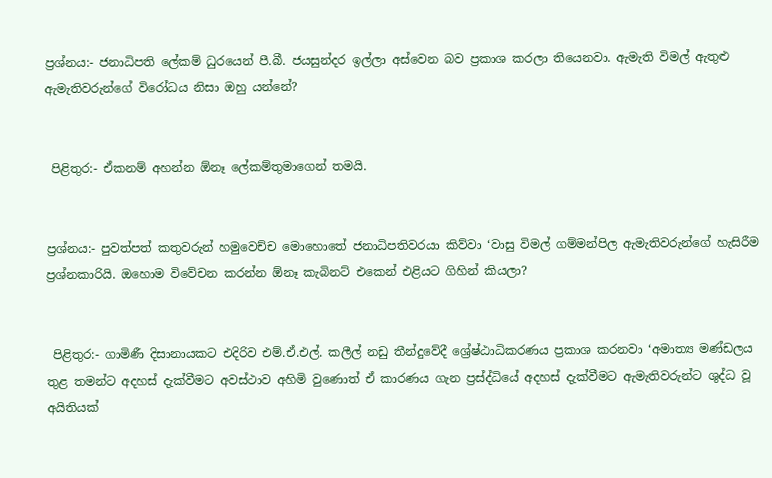ප්‍රශ්නය:- ජනාධිපති ලේකම් ධුරයෙන් පී.බී. ජයසුන්දර ඉල්ලා අස්වෙන බව ප්‍රකාශ කරලා තියෙනවා. ඇමැති විමල් ඇතුළු ඇමැතිවරුන්ගේ විරෝධය නිසා ඔහු යන්නේ?


 පිළිතුර:- ඒකනම් අහන්න ඕනෑ ලේකම්තුමාගෙන් තමයි.


ප්‍රශ්නය:- පුවත්පත් කතුවරුන් හමුවෙච්ච මොහොතේ ජනාධිපතිවරයා කිව්වා ‘වාසු විමල් ගම්මන්පිල ඇමැතිවරුන්ගේ හැසිරීම ප්‍රශ්නකාරියි. ඔහොම විවේචන කරන්න ඕනෑ කැබිනට් එකෙන් එළියට ගිහින් කියලා?


 පිළිතුර:- ගාමිණී දිසානායකට එදිරිව එම්.ඒ.එල්. කලීල් නඩු තීන්දුවේදී ශ්‍රේෂ්ඨාධිකරණය ප්‍රකාශ කරනවා ‘අමාත්‍ය මණ්ඩලය තුළ තමන්ට අදහස් දැක්වීමට අවස්ථාව අහිමි වුණොත් ඒ කාරණය ගැන ප්‍රස්ද්ධියේ අදහස් දැක්වීමට ඇමැතිවරුන්ට ශුද්ධ වූ අයිතියක්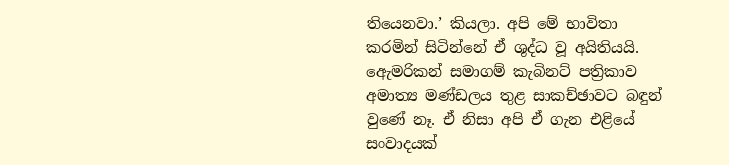තියෙනවා.’ කියලා. අපි මේ භාවිතා කරමින් සිටින්නේ ඒ ශුද්ධ වූ අයිතියයි. ඇෙමරිකන් සමාගම් කැබිනට් පත්‍රිකාව අමාත්‍ය මණ්ඩලය තුළ සාකච්ඡාවට බඳුන් වුණේ නෑ. ඒ නිසා අපි ඒ ගැන එළියේ සංවාදයක්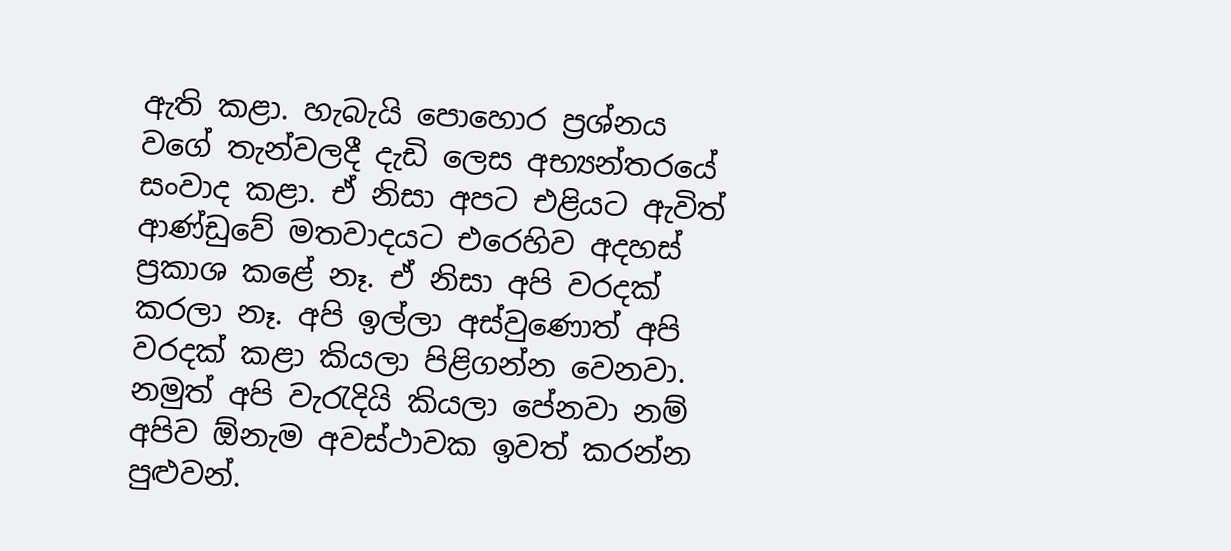ඇති කළා. හැබැයි පොහොර ප්‍රශ්නය වගේ තැන්වලදී දැඩි ලෙස අභ්‍යන්තරයේ සංවාද කළා. ඒ නිසා අපට එළියට ඇවිත් ආණ්ඩුවේ මතවාදයට එරෙහිව අදහස් ප්‍රකාශ කළේ නෑ. ඒ නිසා අපි වරදක් කරලා නෑ. අපි ඉල්ලා අස්වුණොත් අපි වරදක් කළා කියලා පිළිගන්න වෙනවා. නමුත් අපි වැරැදියි කියලා පේනවා නම් අපිව ඕනැම අවස්ථාවක ඉවත් කරන්න පුළුවන්.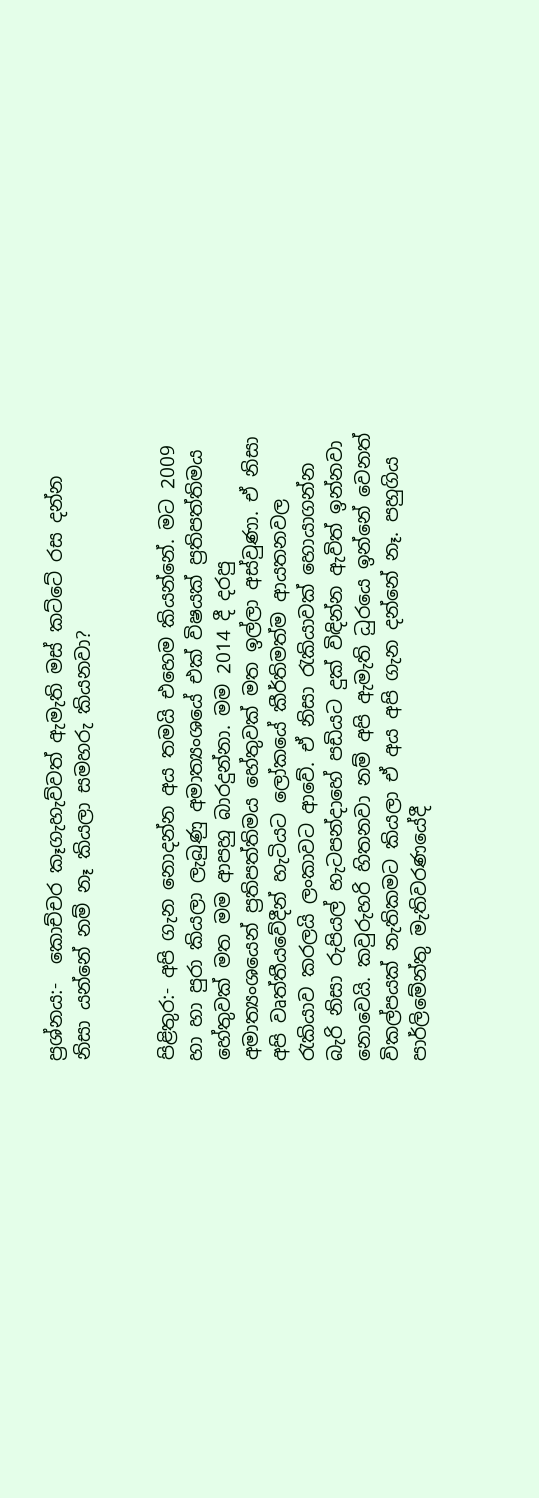ප්‍රශ්නය:-  කොච්චර කෑගැහැව්වත් ඇමැති මස් කට්ටේ රස දන්න නිසා යන්නේ නම් නෑ කියලා සමහරු කියනවා?


පිළිතුර:- අපි ගැන නොදන්න අය තමයි එහෙම කියන්නේ. මට 2009 හා හා පුරා කියලා ලැබුණු අමාත්‍යංශයේ එක් විෂයක් ප්‍රතිපත්තිමය හේතුවක් මත මම ආපහු බාරදුන්නා. මම 2014 දී දරපු අමාත්‍යංශයෙන් ප්‍රතිපත්තිමය හේතුවක් මත ඉල්ලා අස්වුණා. ඒ නිසා අපි වෘත්තීයවේදීන් හැටියට ලෝකයේ කීර්තිමත්ම ආයතනවල රැකියාව කරලයි ලංකාවට ආවේ. ඒ නිසා රැකියාවක් හොයාගන්න බැරි නිසා රුපියල් හැටපන්ද‌ාහේ පඩියට දුක් විඳින්න ඇවිත් ඉන්නවා නොවෙයි. කවුරුහරි හිතනවා නම් අපි ඇමැති ධුරයෙ ඉන්නේ වෙනත් විකල්පයක් නැතිකමට කියලා ඒ අය අපි ගැන දන්නේ නෑ. පහුගිය පාර්ලිමේන්තු මැතිවරණයේදී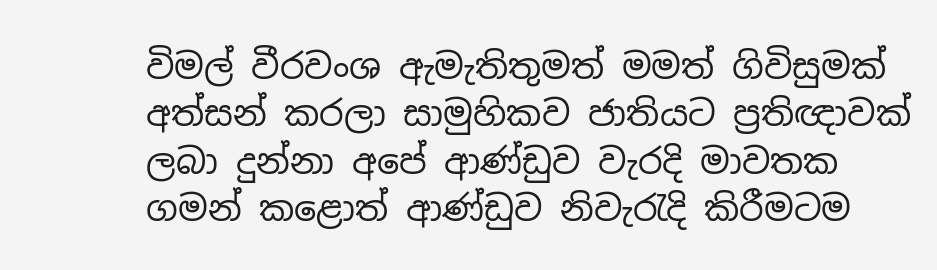විමල් වීරවංශ ඇමැතිතුමත් මමත් ගිවිසුමක් අත්සන් කරලා සාමුහිකව ජාතියට ප්‍රතිඥ‌ාවක් ලබා දුන්නා අපේ ආණ්ඩුව වැරදි මාවතක ගමන් කළොත් ආණ්ඩුව නිවැරැදි කිරීමටම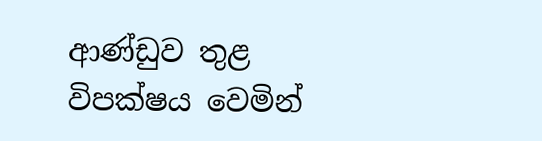ආණ්ඩුව තුළ විපක්ෂය වෙමින්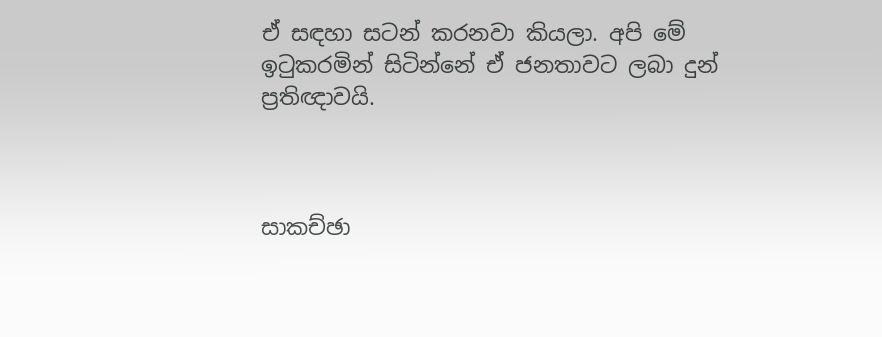ඒ සඳහා සටන් කරනවා කියලා. අපි මේ ඉටුකරමින් සිටින්නේ ඒ ජනතාවට ලබා දුන් ප්‍රතිඥාවයි.



සාකච්ඡා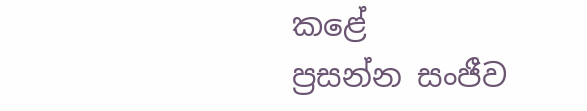කළේ
ප්‍රසන්න සංජීව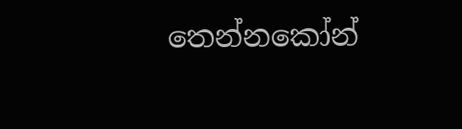තෙන්නකෝන්